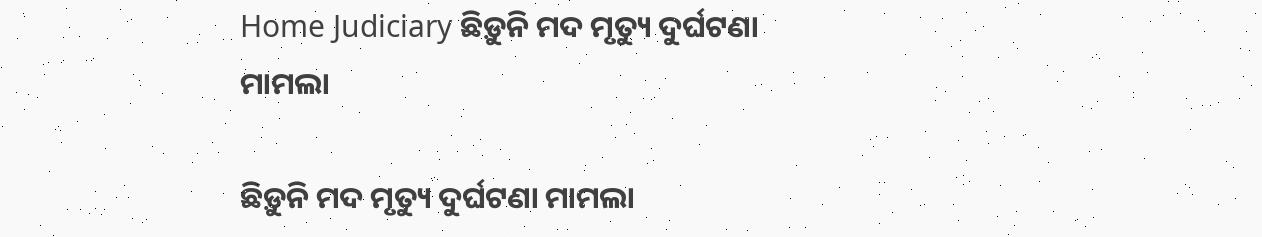Home Judiciary ଛିଡ଼ୁନି ମଦ ମୃତ୍ୟୁ ଦୁର୍ଘଟଣା ମାମଲା

ଛିଡ଼ୁନି ମଦ ମୃତ୍ୟୁ ଦୁର୍ଘଟଣା ମାମଲା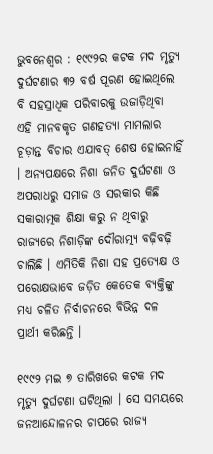ଭୁବନେଶ୍ୱର : ୧୯୯୨ର କଟକ ମଦ ମୃତ୍ୟୁ ଦୁର୍ଘଟଣାର ୩୨ ବର୍ଷ ପୂରଣ ହୋଇଥିଲେ ବି ସହସ୍ରାଧିକ ପରିବାରକୁ ଉଜାଡ଼ିଥିବା ଏହି ମାନବକୃତ ଗଣହତ୍ୟା ମାମଲାର ଚୂଡ଼ାନ୍ତ ବିଚାର ଏଯାବତ୍‍ ଶେଷ ହୋଇନାହିଁ । ଅନ୍ୟପକ୍ଷରେ ନିଶା ଜନିତ ଦୁର୍ଘଟଣା ଓ ଅପରାଧରୁ ସମାଜ ଓ ସରକାର କିଛି ସକାରାତ୍ମକ ଶିକ୍ଷା କରୁ ନ ଥିବାରୁ ରାଜ୍ୟରେ ନିଶାଡ଼ିଙ୍କ ଦୌରାତ୍ମ୍ୟ ବଢ଼ିବଢ଼ି ଚାଲିଛି । ଏମିତିକି ନିଶା ସହ ପ୍ରତ୍ୟେକ୍ଷ ଓ ପରୋକ୍ଷଭାବେ ଜଡ଼ିତ କେତେକ ବ୍ୟକ୍ତିଙ୍କୁ ମଧ୍ୟ ଚଳିତ ନିର୍ବାଚନରେ ବିଭିନ୍ନ ଦଳ ପ୍ରାର୍ଥୀ କରିଛନ୍ତି ।

୧୯୯୨ ମଇ ୭ ତାରିଖରେ କଟକ ମଦ ମୃତ୍ୟୁ ଦୁର୍ଘଟଣା ଘଟିଥିଲା । ସେ ସମୟରେ ଜନଆନ୍ଦୋଳନର ଚାପରେ ରାଜ୍ୟ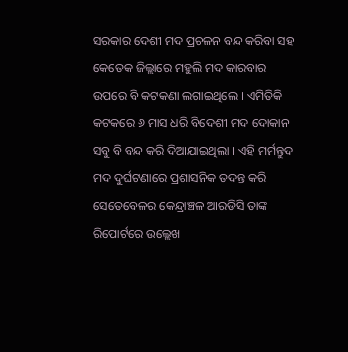ସରକାର ଦେଶୀ ମଦ ପ୍ରଚଳନ ବନ୍ଦ କରିବା ସହ କେତେକ ଜିଲ୍ଲାରେ ମହୁଲି ମଦ କାରବାର ଉପରେ ବି କଟକଣା ଲଗାଇଥିଲେ । ଏମିତିକି କଟକରେ ୬ ମାସ ଧରି ବିଦେଶୀ ମଦ ଦୋକାନ ସବୁ ବି ବନ୍ଦ କରି ଦିଆଯାଇଥିଲା । ଏହି ମର୍ମନ୍ତୁଦ ମଦ ଦୁର୍ଘଟଣାରେ ପ୍ରଶାସନିକ ତଦନ୍ତ କରି ସେତେବେଳର କେନ୍ଦ୍ରାଞ୍ଚଳ ଆରଡିସି ତାଙ୍କ ରିପୋର୍ଟରେ ଉଲ୍ଲେଖ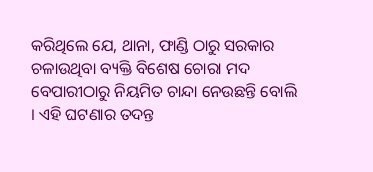କରିଥିଲେ ଯେ, ଥାନା, ଫାଣ୍ଡି ଠାରୁ ସରକାର ଚଳାଉଥିବା ବ୍ୟକ୍ତି ବିଶେଷ ଚୋରା ମଦ ବେପାରୀଠାରୁ ନିୟମିତ ଚାନ୍ଦା ନେଉଛନ୍ତି ବୋଲି । ଏହି ଘଟଣାର ତଦନ୍ତ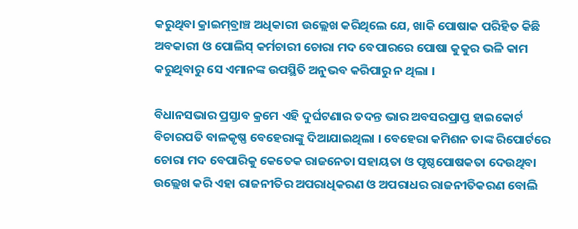କରୁଥିବା କ୍ରାଇମ୍‍ବ୍ରାଞ୍ଚ ଅଧିକାରୀ ଉଲ୍ଲେଖ କରିଥିଲେ ଯେ, ଖାକି ପୋଷାକ ପରିହିତ କିଛି ଅବକାରୀ ଓ ପୋଲିସ୍‍ କର୍ମଚାରୀ ଚୋରା ମଦ ବେପାରରେ ପୋଷା କୁକୁର ଭଳି କାମ କରୁଥିବାରୁ ସେ ଏମାନଙ୍କ ଉପସ୍ଥିତି ଅନୁଭବ କରିପାରୁ ନ ଥିଲା ।

ବିଧାନସଭାର ପ୍ରସ୍ତାବ କ୍ରମେ ଏହି ଦୁର୍ଘଟଣାର ତଦନ୍ତ ଭାର ଅବସରପ୍ରାପ୍ତ ହାଇକୋର୍ଟ ବିଚାରପତି ବାଳକୃଷ୍ଣ ବେହେରାଙ୍କୁ ଦିଆଯାଇଥିଲା । ବେହେରା କମିଶନ ତାଙ୍କ ରିପୋର୍ଟରେ ଚୋରା ମଦ ବେପାରିକୁ କେତେକ ରାଜନେତା ସହାୟତା ଓ ପୃଷ୍ଠପୋଷକତା ଦେଉଥିବା ଉଲ୍ଲେଖ କରି ଏହା ରାଜନୀତିର ଅପରାଧିକରଣ ଓ ଅପରାଧର ରାଜନୀତିକରଣ ବୋଲି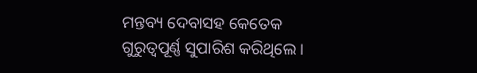ମନ୍ତବ୍ୟ ଦେବାସହ କେତେକ ଗୁରୁତ୍ୱପୂର୍ଣ୍ଣ ସୁପାରିଶ କରିଥିଲେ ।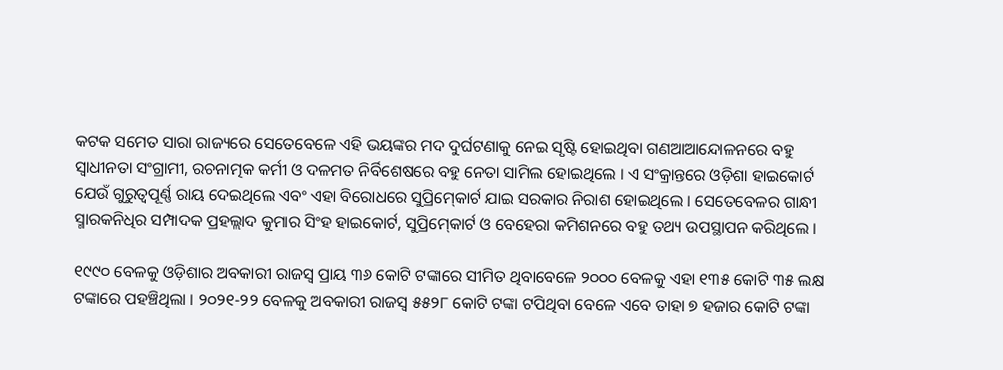କଟକ ସମେତ ସାରା ରାଜ୍ୟରେ ସେତେବେଳେ ଏହି ଭୟଙ୍କର ମଦ ଦୁର୍ଘଟଣାକୁ ନେଇ ସୃଷ୍ଟି ହୋଇଥିବା ଗଣଆଆନ୍ଦୋଳନରେ ବହୁ ସ୍ୱାଧୀନତା ସଂଗ୍ରାମୀ, ରଚନାତ୍ମକ କର୍ମୀ ଓ ଦଳମତ ନିର୍ବିଶେଷରେ ବହୁ ନେତା ସାମିଲ ହୋଇଥିଲେ । ଏ ସଂକ୍ରାନ୍ତରେ ଓଡ଼ିଶା ହାଇକୋର୍ଟ ଯେଉଁ ଗୁରୁତ୍ୱପୂର୍ଣ୍ଣ ରାୟ ଦେଇଥିଲେ ଏବଂ ଏହା ବିରୋଧରେ ସୁପ୍ରିମ୍‍କୋର୍ଟ ଯାଇ ସରକାର ନିରାଶ ହୋଇଥିଲେ । ସେତେବେଳର ଗାନ୍ଧୀ ସ୍ମାରକନିଧିର ସମ୍ପାଦକ ପ୍ରହଲ୍ଲାଦ କୁମାର ସିଂହ ହାଇକୋର୍ଟ, ସୁପ୍ରିମ୍‍କୋର୍ଟ ଓ ବେହେରା କମିଶନରେ ବହୁ ତଥ୍ୟ ଉପସ୍ଥାପନ କରିଥିଲେ ।

୧୯୯୦ ବେଳକୁ ଓଡ଼ିଶାର ଅବକାରୀ ରାଜସ୍ୱ ପ୍ରାୟ ୩୬ କୋଟି ଟଙ୍କାରେ ସୀମିତ ଥିବାବେଳେ ୨୦୦୦ ବେଳକୁ ଏହା ୧୩୫ କୋଟି ୩୫ ଲକ୍ଷ ଟଙ୍କାରେ ପହଞ୍ଚିଥିଲା । ୨୦୨୧-୨୨ ବେଳକୁ ଅବକାରୀ ରାଜସ୍ୱ ୫୫୨୮ କୋଟି ଟଙ୍କା ଟପିଥିବା ବେଳେ ଏବେ ତାହା ୭ ହଜାର କୋଟି ଟଙ୍କା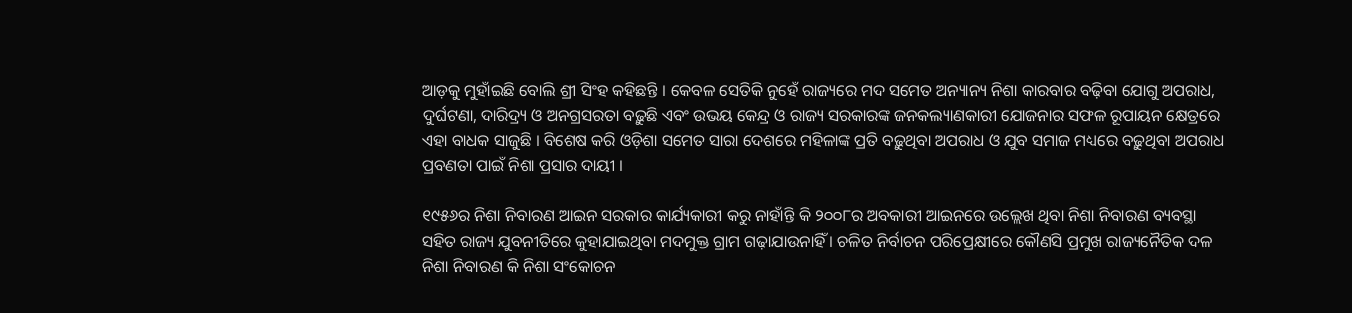ଆଡ଼କୁ ମୁହାଁଇଛି ବୋଲି ଶ୍ରୀ ସିଂହ କହିଛନ୍ତି । କେବଳ ସେତିକି ନୁହେଁ ରାଜ୍ୟରେ ମଦ ସମେତ ଅନ୍ୟାନ୍ୟ ନିଶା କାରବାର ବଢ଼ିବା ଯୋଗୁ ଅପରାଧ, ଦୁର୍ଘଟଣା, ଦାରିଦ୍ର‌୍ୟ ଓ ଅନଗ୍ରସରତା ବଢ଼ୁଛି ଏବଂ ଉଭୟ କେନ୍ଦ୍ର ଓ ରାଜ୍ୟ ସରକାରଙ୍କ ଜନକଲ୍ୟାଣକାରୀ ଯୋଜନାର ସଫଳ ରୂପାୟନ କ୍ଷେତ୍ରରେ ଏହା ବାଧକ ସାଜୁଛି । ବିଶେଷ କରି ଓଡ଼ିଶା ସମେତ ସାରା ଦେଶରେ ମହିଳାଙ୍କ ପ୍ରତି ବଢ଼ୁଥିବା ଅପରାଧ ଓ ଯୁବ ସମାଜ ମଧ୍ୟରେ ବଢ଼ୁଥିବା ଅପରାଧ ପ୍ରବଣତା ପାଇଁ ନିଶା ପ୍ରସାର ଦାୟୀ ।

୧୯୫୬ର ନିଶା ନିବାରଣ ଆଇନ ସରକାର କାର୍ଯ୍ୟକାରୀ କରୁ ନାହାଁନ୍ତି କି ୨୦୦୮ର ଅବକାରୀ ଆଇନରେ ଉଲ୍ଲେଖ ଥିବା ନିଶା ନିବାରଣ ବ୍ୟବସ୍ଥା ସହିତ ରାଜ୍ୟ ଯୁବନୀତିରେ କୁହାଯାଇଥିବା ମଦମୁକ୍ତ ଗ୍ରାମ ଗଢ଼ାଯାଉନାହିଁ । ଚଳିତ ନିର୍ବାଚନ ପରିପ୍ରେକ୍ଷୀରେ କୌଣସି ପ୍ରମୁଖ ରାଜ୍ୟନୈତିକ ଦଳ ନିଶା ନିବାରଣ କି ନିଶା ସଂକୋଚନ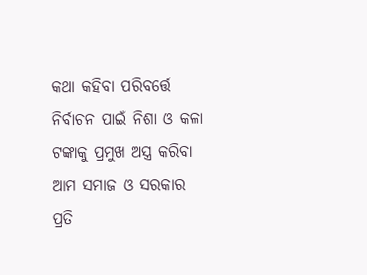କଥା କହିବା ପରିବର୍ତ୍ତେ ନିର୍ବାଚନ ପାଇଁ ନିଶା ଓ କଳା ଟଙ୍କାକୁ ପ୍ରମୁଖ ଅସ୍ତ୍ର କରିବା ଆମ ସମାଜ ଓ ସରକାର ପ୍ରତି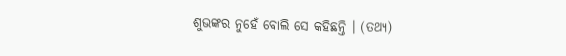ଶୁଭଙ୍କର ନୁହେଁ ବୋଲି ସେ କହିଛନ୍ତି । (ତଥ୍ୟ)